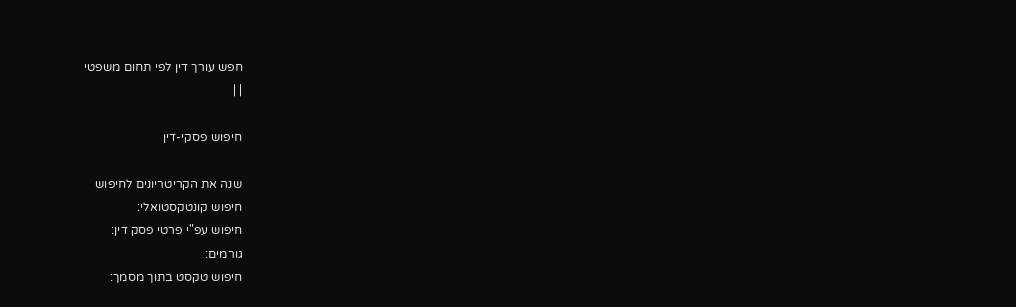חפש עורך דין לפי תחום משפטי
| |

חיפוש פסקי-דין

שנה את הקריטריונים לחיפוש
חיפוש קונטקסטואלי:
חיפוש עפ"י פרטי פסק דין:
גורמים:
חיפוש טקסט בתוך מסמך: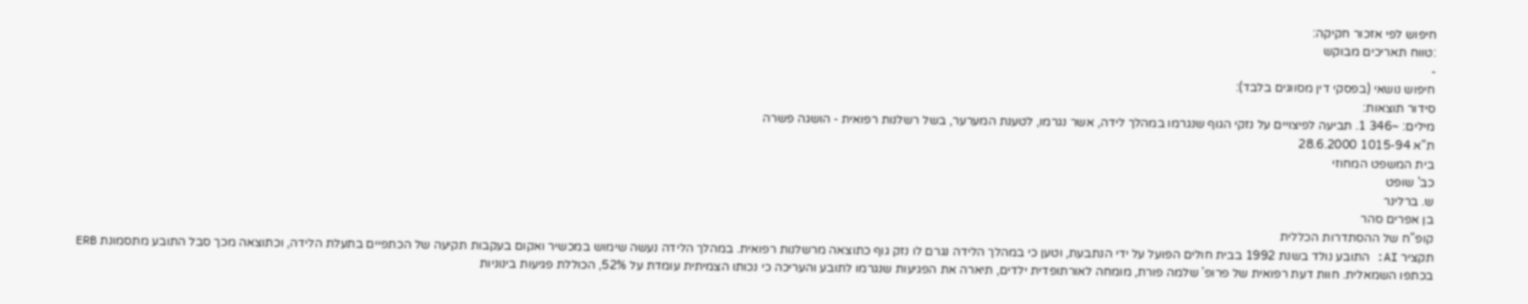חיפוש לפי אזכור חקיקה:
:טווח תאריכים מבוקש
-
חיפוש נושאי (בפסקי דין מסווגים בלבד):
סידור תוצאות:
מילים: ~346 1. תביעה לפיצויים על נזקי הגוף שנגרמו במהלך לידה, אשר נגרמו, לטענת המערער, בשל רשלנות רפואית - הושגה פשרה
ת"א 1015-94 28.6.2000
בית המשפט המחוזי
כב' שופט
ש. ברלינר
בן אפרים סהר
קופ"ח של ההסתדרות הכללית
תקציר AI: התובע נולד בשנת 1992 בבית חולים הפועל על ידי הנתבעת, וטען כי במהלך הלידה נגרם לו נזק גוף כתוצאה מרשלנות רפואית. במהלך הלידה נעשה שימוש במכשיר ואקום בעקבות תקיעה של הכתפיים בתעלת הלידה, וכתוצאה מכך סבל התובע מתסמונת ERB בכתפו השמאלית. חוות דעת רפואית של פרופ' שלמה פורת, מומחה לאורתופדית ילדים, תיארה את הפגיעות שנגרמו לתובע והעריכה כי נכותו הצמיתית עומדת על 52%, הכוללת פגיעות בינוניות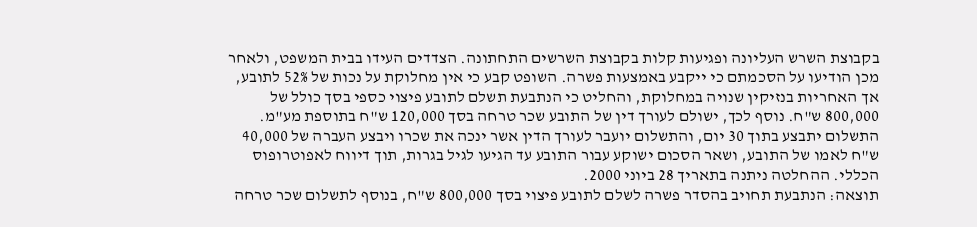בקבוצת השרש העליונה ופגיעות קלות בקבוצת השרשים התחתונה. הצדדים העידו בבית המשפט, ולאחר מכן הודיעו על הסכמתם כי ייקבע באמצעות פשרה. השופט קבע כי אין מחלוקת על נכות של 52% לתובע, אך האחריות בנזיקין שנויה במחלוקת, והחליט כי הנתבעת תשלם לתובע פיצוי כספי בסך כולל של 800,000 ש"ח. נוסף לכך, ישולם לעורך דין של התובע שכר טרחה בסך 120,000 ש"ח בתוספת מע"מ. התשלום יתבצע בתוך 30 יום, והתשלום יועבר לעורך הדין אשר ינכה את שכרו ויבצע העברה של 40,000 ש"ח לאמו של התובע, ושאר הסכום ישוקע עבור התובע עד הגיעו לגיל בגרות, תוך דיווח לאפוטרופוס הכללי. ההחלטה ניתנה בתאריך 28 ביוני 2000.
תוצאה: הנתבעת תחויב בהסדר פשרה לשלם לתובע פיצוי בסך 800,000 ש"ח, בנוסף לתשלום שכר טרחה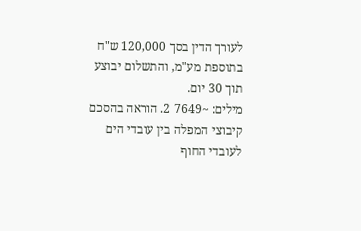לעורך הדין בסך 120,000 ש"ח בתוספת מע"מ, והתשלום יבוצע תוך 30 יום.
מילים: ~7649 2. הוראה בהסכם קיבוצי המפלה בין עובדי הים לעובדי החוף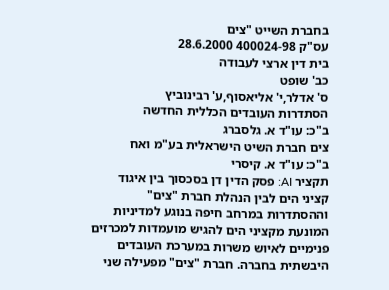בחברת השייט "צים
עס"ק 400024-98 28.6.2000
בית דין ארצי לעבודה
כב' שופט
ס' אדלר,י' אליאסוף,ע' רבינוביץ
הסתדרות העובדים הכללית החדשה
ב"כ: עו"ד א. גלסברג
צים חברת השיט הישראלית בע"מ ואח
ב"כ: עו"ד א. קיסרי
תקציר AI: פסק הדין דן בסכסוך בין איגוד קציני הים לבין הנהלת חברת "צים" וההסתדרות במרחב חיפה בנוגע למדיניות המונעת מקציני הים להגיש מועמדות למכרזים פנימיים לאיוש משרות במערכת העובדים היבשתית בחברה. חברת "צים" מפעילה שני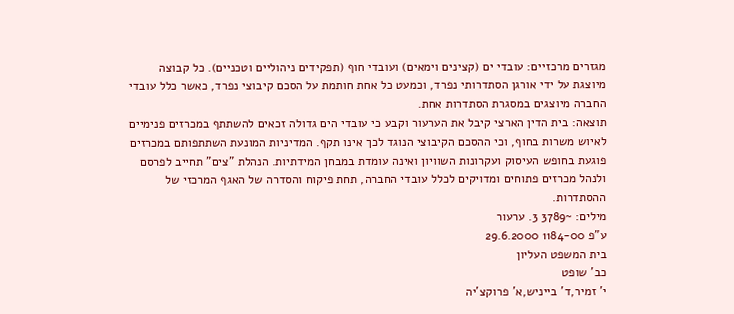מגזרים מרכזיים: עובדי ים (קצינים וימאים) ועובדי חוף (תפקידים ניהוליים וטכניים). כל קבוצה מיוצגת על ידי אורגן הסתדרותי נפרד, וכמעט כל אחת חותמת על הסכם קיבוצי נפרד, כאשר כלל עובדי החברה מיוצגים במסגרת הסתדרות אחת.
תוצאה: בית הדין הארצי קיבל את הערעור וקבע כי עובדי הים גדולה זכאים להשתתף במכרזים פנימיים לאיוש משרות בחוף, וכי ההסכם הקיבוצי הנוגד לכך אינו תקף. המדיניות המונעת השתתפותם במכרזים פוגעת בחופש העיסוק ועקרונות השוויון ואינה עומדת במבחן המידתיות. הנהלת "צים" תחייב לפרסם ולנהל מכרזים פתוחים ומדויקים לכלל עובדי החברה, תחת פיקוח והסדרה של האגף המרכזי של ההסתדרות.
מילים: ~3789 3. ערעור
ע"פ 1184-00 29.6.2000
בית המשפט העליון
כב' שופט
י' זמיר,ד' בייניש,א' פרוקצ'יה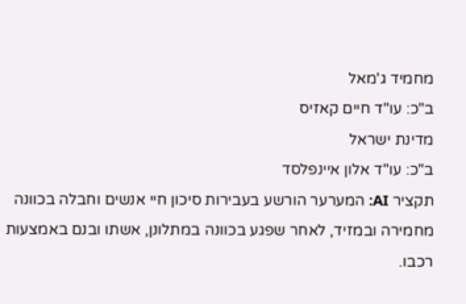מחמיד ג'מאל
ב"כ: עו"ד חיים קאזיס
מדינת ישראל
ב"כ: עו"ד אלון איינפלסד
תקציר AI: המערער הורשע בעבירות סיכון חיי אנשים וחבלה בכוונה מחמירה ובמזיד, לאחר שפגע בכוונה במתלונן, אשתו ובנם באמצעות רכבו.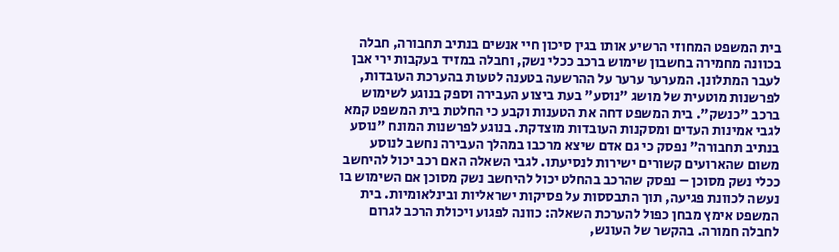בית המשפט המחוזי הרשיע אותו בגין סיכון חיי אנשים בנתיב תחבורה, חבלה בכוונה מחמירה בחשבון שימוש ברכב ככלי נשק, וחבלה במזיד בעקבות ירי אבן לעבר המתלונן. המערער ערער על ההרשעה בטענה לטעות בהערכת העובדות, לפרשנות מוטעית של מושג "נוסע" בעת ביצוע העבירה וספק בנוגע לשימוש ברכב "כנשק". בית המשפט דחה את הטענות וקבע כי החלטת בית המשפט קמא לגבי אמינות העדים ומסקנות העובדות מוצדקת. בנוגע לפרשנות המונח "נוסע בנתיב תחבורה" נפסק כי גם אדם שיצא מרכבו במהלך העבירה נחשב לנוסע משום שהארועים קשורים ישירות לנסיעתו. לגבי השאלה האם רכב יכול להיחשב ככלי נשק מסוכן – נפסק שהרכב בהחלט יכול להיחשב נשק מסוכן אם השימוש בו נעשה לכוונת פגיעה, תוך התבססות על פסיקות ישראליות ובינלאומיות. בית המשפט אימץ מבחן כפול להערכת השאלה: כוונה לפגוע ויכולת הרכב לגרום לחבלה חמורה. בהקשר של העונש,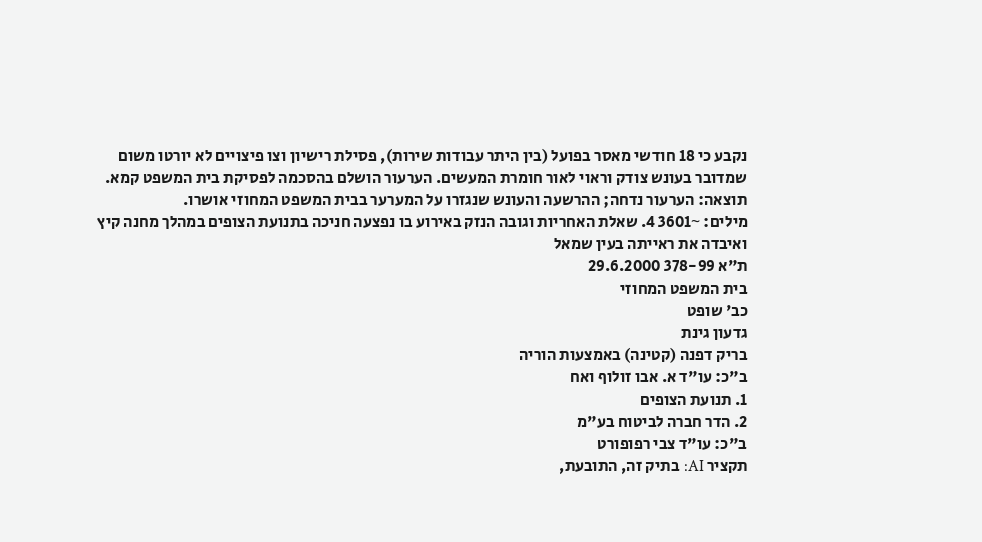נקבע כי 18 חודשי מאסר בפועל (בין היתר עבודות שירות), פסילת רישיון וצו פיצויים לא יורטו משום שמדובר בעונש צודק וראוי לאור חומרת המעשים. הערעור הושלם בהסכמה לפסיקת בית המשפט קמא.
תוצאה: הערעור נדחה; ההרשעה והעונש שנגזרו על המערער בבית המשפט המחוזי אושרו.
מילים: ~3601 4. שאלת האחריות וגובה הנזק באירוע בו נפצעה חניכה בתנועת הצופים במהלך מחנה קיץ ואיבדה את ראייתה בעין שמאל
ת"א 378-99 29.6.2000
בית המשפט המחוזי
כב' שופט
גדעון גינת
בריק דפנה (קטינה) באמצעות הוריה
ב"כ: עו"ד א. אבו זולוף ואח
1. תנועת הצופים
2. הדר חברה לביטוח בע"מ
ב"כ: עו"ד צבי רפופורט
תקציר AI: בתיק זה, התובעת,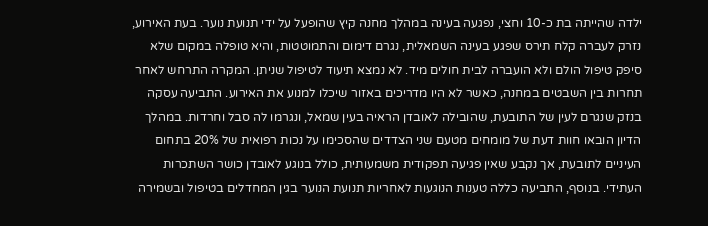ילדה שהייתה בת כ-10 וחצי, נפגעה בעינה במהלך מחנה קיץ שהופעל על ידי תנועת נוער. בעת האירוע, נזרק לעברה קלח תירס שפגע בעינה השמאלית, נגרם דימום והתמוטטות, והיא טופלה במקום שלא סיפק טיפול הולם ולא הועברה לבית חולים מיד. לא נמצא תיעוד לטיפול שניתן. המקרה התרחש לאחר תחרות בין השבטים במחנה, כאשר לא היו מדריכים באזור שיכלו למנוע את האירוע. התביעה עסקה בנזק שנגרם לעין של התובעת, שהובילה לאובדן הראיה בעין שמאל, ונגרמו לה סבל וחרדות. במהלך הדיון הובאו חוות דעת של מומחים מטעם שני הצדדים שהסכימו על נכות רפואית של 20% בתחום העיניים לתובעת, אך נקבע שאין פגיעה תפקודית משמעותית, כולל בנוגע לאובדן כושר השתכרות העתידי. בנוסף, התביעה כללה טענות הנוגעות לאחריות תנועת הנוער בגין המחדלים בטיפול ובשמירה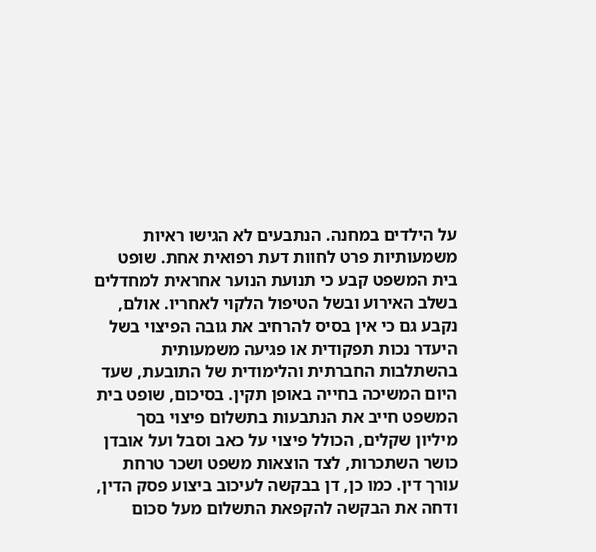על הילדים במחנה. הנתבעים לא הגישו ראיות משמעותיות פרט לחוות דעת רפואית אחת. שופט בית המשפט קבע כי תנועת הנוער אחראית למחדלים בשלב האירוע ובשל הטיפול הלקוי לאחריו. אולם, נקבע גם כי אין בסיס להרחיב את גובה הפיצוי בשל היעדר נכות תפקודית או פגיעה משמעותית בהשתלבות החברתית והלימודית של התובעת, שעד היום המשיכה בחייה באופן תקין. בסיכום, שופט בית המשפט חייב את הנתבעות בתשלום פיצוי בסך מיליון שקלים, הכולל פיצוי על כאב וסבל ועל אובדן כושר השתכרות, לצד הוצאות משפט ושכר טרחת עורך דין. כמו כן, דן בבקשה לעיכוב ביצוע פסק הדין, ודחה את הבקשה להקפאת התשלום מעל סכום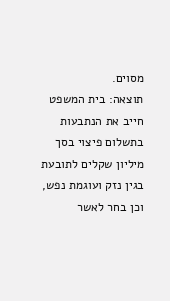מסוים.
תוצאה: בית המשפט חייב את הנתבעות בתשלום פיצוי בסך מיליון שקלים לתובעת בגין נזק ועוגמת נפש, וכן בחר לאשר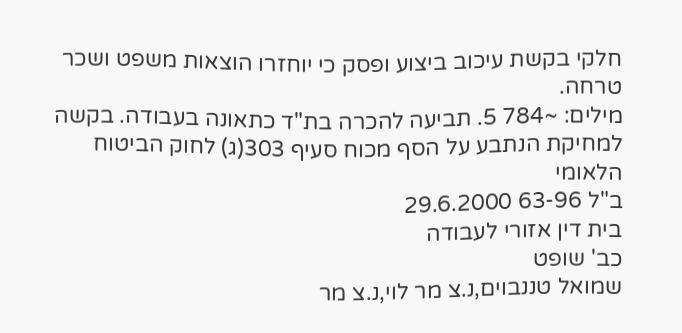חלקי בקשת עיכוב ביצוע ופסק כי יוחזרו הוצאות משפט ושכר טרחה.
מילים: ~784 5. תביעה להכרה בת"ד כתאונה בעבודה. בקשה למחיקת הנתבע על הסף מכוח סעיף 303(ג) לחוק הביטוח הלאומי
ב"ל 63-96 29.6.2000
בית דין אזורי לעבודה
כב' שופט
שמואל טננבוים,נ.צ מר לוי,נ.צ מר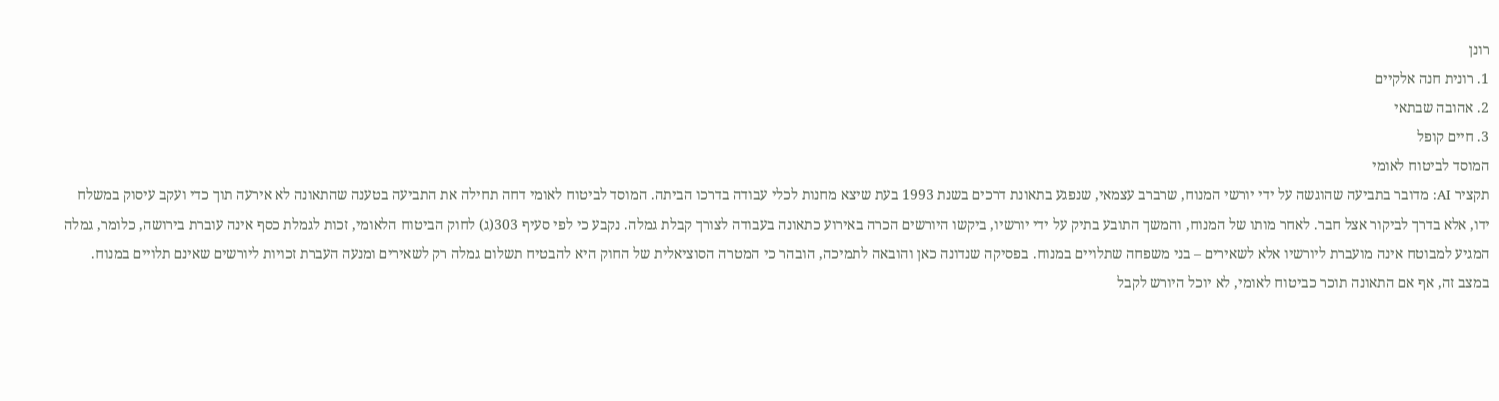רונן
1. רונית חנה אלקיים
2. אהובה שבתאי
3. חיים קופל
המוסד לביטוח לאומי
תקציר AI: מדובר בתביעה שהוגשה על ידי יורשי המנוח, שרברב עצמאי, שנפגע בתאונת דרכים בשנת 1993 בעת שיצא מחנות לכלי עבודה בדרכו הביתה. המוסד לביטוח לאומי דחה תחילה את התביעה בטענה שהתאונה לא אירעה תוך כדי ועקב עיסוק במשלח ידו, אלא בדרך לביקור אצל חבר. לאחר מותו של המנוח, והמשך התובע בתיק על ידי יורשיו, ביקשו היורשים הכרה באירוע כתאונה בעבודה לצורך קבלת גמלה. נקבע כי לפי סעיף 303(ג) לחוק הביטוח הלאומי, זכות לגמלת כסף אינה עוברת בירושה, כלומר, גמלה המגיע למבוטח אינה מועברת ליורשיו אלא לשאירים – בני משפחה שתלויים במנוח. בפסיקה שנדונה כאן והובאה לתמיכה, הובהר כי המטרה הסוציאלית של החוק היא להבטיח תשלום גמלה רק לשאירים ומנעה העברת זכויות ליורשים שאינם תלויים במנוח. במצב זה, אף אם התאונה תוכר כביטוח לאומי, לא יוכל היורש לקבל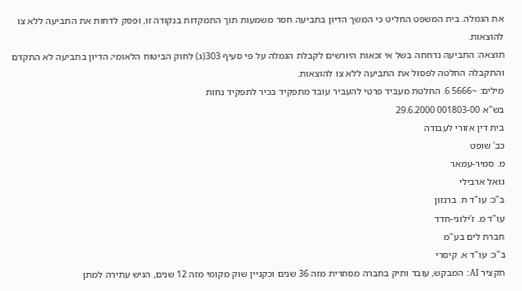את הגמלה. בית המשפט החליט כי המשך הדיון בתביעה חסר משמעות תוך התמקדות בנקודה זו, ופסק לדחות את התביעה ללא צו להוצאות.
תוצאה: התביעה נדחתה בשל אי זכאות היורשים לקבלת הגמלה על פי סעיף 303(ג) לחוק הביטוח הלאומי; הדיון בתביעה לא התקדם והתקבלה החלטה לפסול את התביעה ללא צו להוצאות.
מילים: ~5666 6. החלטת מעביד פרטי להעביר עובד מתפקיד בכיר לתפקיד נחות
בש"א 001803-00 29.6.2000
בית דין אזורי לעבודה
כב' שופט
מ. סמיר-עמאר
גואל ארבילי
ב"כ: עו"ד ח. ברנזון
עו"ד מ. ז'ילוני-חדד
חברת לים בע"מ
ב"כ: עו"ד א. קיסרי
תקציר AI: המבקש, עובד ותיק בחברה מסחרית מזה 36 שנים וכקניין שוק מקומי מזה 12 שנים, הגיש עתירה למתן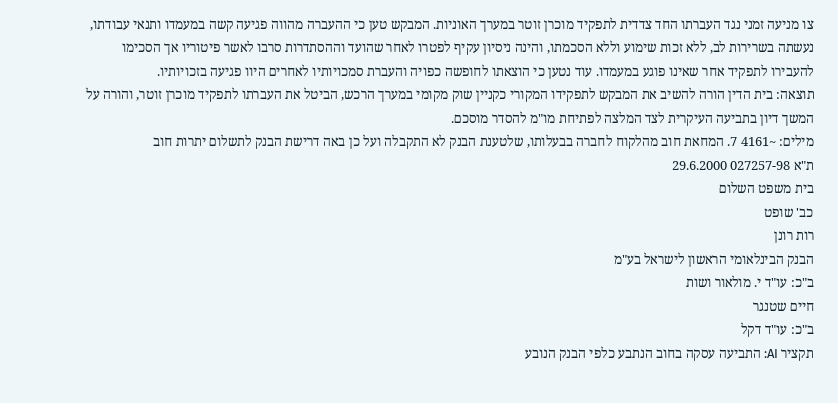צו מניעה זמני נגד העברתו החד צדדית לתפקיד מוכרן זוטר במערך האוניות. המבקש טען כי ההעברה מהווה פגיעה קשה במעמדו ותנאי עבודתו, נעשתה בשרירות לב, ללא זכות שימוע וללא הסכמתו, והינה ניסיון עקיף לפטרו לאחר שהועד וההסתדרות סרבו לאשר פיטוריו אך הסכימו להעבירו לתפקיד אחר שאינו פוגע במעמדו. עוד נטען כי הוצאתו לחופשה כפויה והעברת סמכויותיו לאחרים היוו פגיעה בזכויותיו.
תוצאה: בית הדין הורה להשיב את המבקש לתפקידו המקורי כקניין שוק מקומי במערך הרכש, הביטל את העברתו לתפקיד מוכרן זוטר, והורה על המשך דיון בתביעה העיקרית לצד המלצה לפתיחת מו"מ להסדר מוסכם.
מילים: ~4161 7. המחאת חוב מהלקוח לחברה בבעלותו, שלטענת הבנק לא התקבלה ועל כן באה דרישת הבנק לתשלום יתרות חוב
ת"א 027257-98 29.6.2000
בית משפט השלום
כב' שופט
רות רונן
הבנק הבינלאומי הראשון לישראל בע"מ
ב"כ: עו"ד י. מולאור ושות
חיים שטנגר
ב"כ: עו"ד דקל
תקציר AI: התביעה עסקה בחוב הנתבע כלפי הבנק הנובע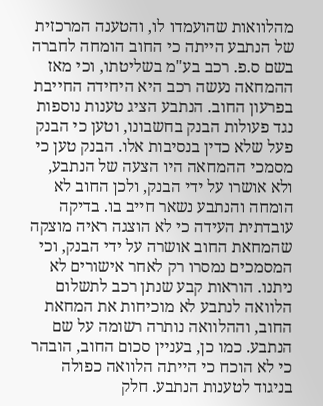מהלוואות שהועמדו לו, והטענה המרכזית של הנתבע הייתה כי החוב הומחה לחברה בשם ס.פ. רכב בע"מ בשליטתו, וכי מאז ההמחאה נעשה רכב היא היחידה החייבת בפרעון החוב. הנתבע הציג טענות נוספות נגד פעולות הבנק בחשבונו, וטען כי הבנק פעל שלא כדין בנסיבות אלו. הבנק טען כי מסמכי ההמחאה היו הצעה של הנתבע, ולא אושרו על ידי הבנק, ולכן החוב לא הומחה והנתבע נשאר חייב בו. בדיקה עובדתית העידה כי לא הוצגה ראיה מוצקה שהמחאת החוב אושרה על ידי הבנק, וכי המסמכים נמסרו רק לאחר אישורים לא ניתנו. הוראות קבע שנתן רכב לתשלום הלוואה לנתבע לא מוכיחות את המחאת החוב, וההלוואה נותרה רשומה על שם הנתבע. כמו כן, בעניין סכום החוב, הובהר כי לא הוכח כי הייתה הלוואה כפולה בניגוד לטענות הנתבע. חלק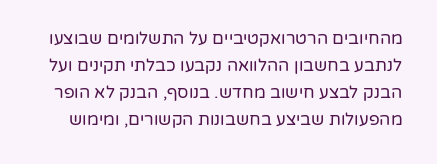מהחיובים הרטרואקטיביים על התשלומים שבוצעו לנתבע בחשבון ההלוואה נקבעו כבלתי תקינים ועל הבנק לבצע חישוב מחדש. בנוסף, הבנק לא הופר מהפעולות שביצע בחשבונות הקשורים, ומימוש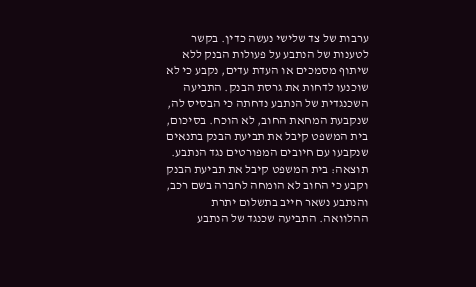ערבות של צד שלישי נעשה כדין. בקשר לטענות של הנתבע על פעולות הבנק ללא שיתוף מסמכים או העדת עדים, נקבע כי לא שוכנעו לדחות את גרסת הבנק. התביעה השכנגדית של הנתבע נדחתה כי הבסיס לה, שנקבעת המחאת החוב, לא הוכח. בסיכום, בית המשפט קיבל את תביעת הבנק בתנאים שנקבעו עם חיובים המפורטים נגד הנתבע.
תוצאה: בית המשפט קיבל את תביעת הבנק וקבע כי החוב לא הומחה לחברה בשם רכב, והנתבע נשאר חייב בתשלום יתרת ההלוואה. התביעה שכנגד של הנתבע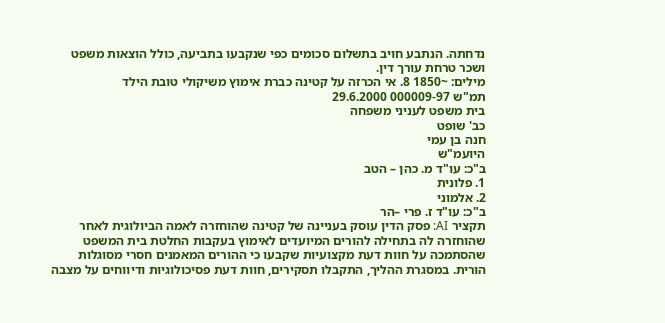נדחתה. הנתבע חויב בתשלום סכומים כפי שנקבעו בתביעה, כולל הוצאות משפט ושכר טרחת עורך דין.
מילים: ~1850 8. אי הכרזה על קטינה כברת אימוץ משיקולי טובת הילד
תמ"ש 000009-97 29.6.2000
בית משפט לעניני משפחה
כב' שופט
חנה בן עמי
היועמ"ש
ב"כ: עו"ד מ. כהן – הטב
1. פלונית
2. אלמוני
ב"כ: עו"ד ז. פרי –הר
תקציר AI: פסק הדין עוסק בעניינה של קטינה שהוחזרה לאמה הביולוגית לאחר שהוחזרה לה בתחילה להורים המיועדים לאימוץ בעקבות החלטת בית המשפט שהסתמכה על חוות דעת מקצועיות שקבעו כי ההורים המאמנים חסרי מסוגלות הורית. במסגרת ההליך, התקבלו תסקירים, חוות דעת פסיכולוגיות ודיווחים על מצבה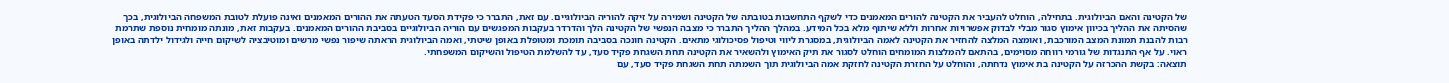של הקטינה והאם הביולוגית. בתחילה, הוחלט להעביר את הקטינה להורים המאמנים כדי לשקף התחשבות בטובתה של הקטינה ושמירה על זיקה להוריה הביולוגיים. עם זאת, התברר כי פקידת הסעד הטעתה את ההורים המאמנים ואינה פועלת לטובת המשפחה הביולוגית, בכך שהסיתה את ההליך בכיוון אימוץ סגור מבלי לבדוק אפשרויות אחרות וללא שיתוף מלא בכל המידע. במהלך ההליך התברר כי מצבה הנפשי של הקטינה הלך והדרדר בעקבות המפגשים עם הוריה הביולוגיים בסביבת ההורים המאמנים. בעקבות זאת, מונתה מומחית נוספת שתרמת רבות להבנת תמונת המצב המורכבת, ואומצה המלצה להחזיר את הקטינה לאמה הביולוגית, במסגרת ליווי וטיפול פסיכולוגי מתאים. הקטינה חונכה בסביבה תומכת ומטופלת באופן שיטתי, ואמה הביולוגית הראתה שיפור נפשי מרשים ומוטיבציה לשיקום חייה ולגידול ילדתה באופן ראוי. על אף התנגדות של גורמי רווחה מסוימים, בהתאם להמלצות המומחים הוחלט לסגור את תיק האימוץ ולהשאיר את הקטינה תחת השגחת פקיד סעד, עד להשלמת הטיפול והשיקום המשפחתי.
תוצאה: בקשת ההכרזה על הקטינה בת אימוץ נדחתה, והוחלט על החזרת הקטינה לחזקת אמה הביולוגית תוך השמתה תחת השגחת פקיד סעד, עם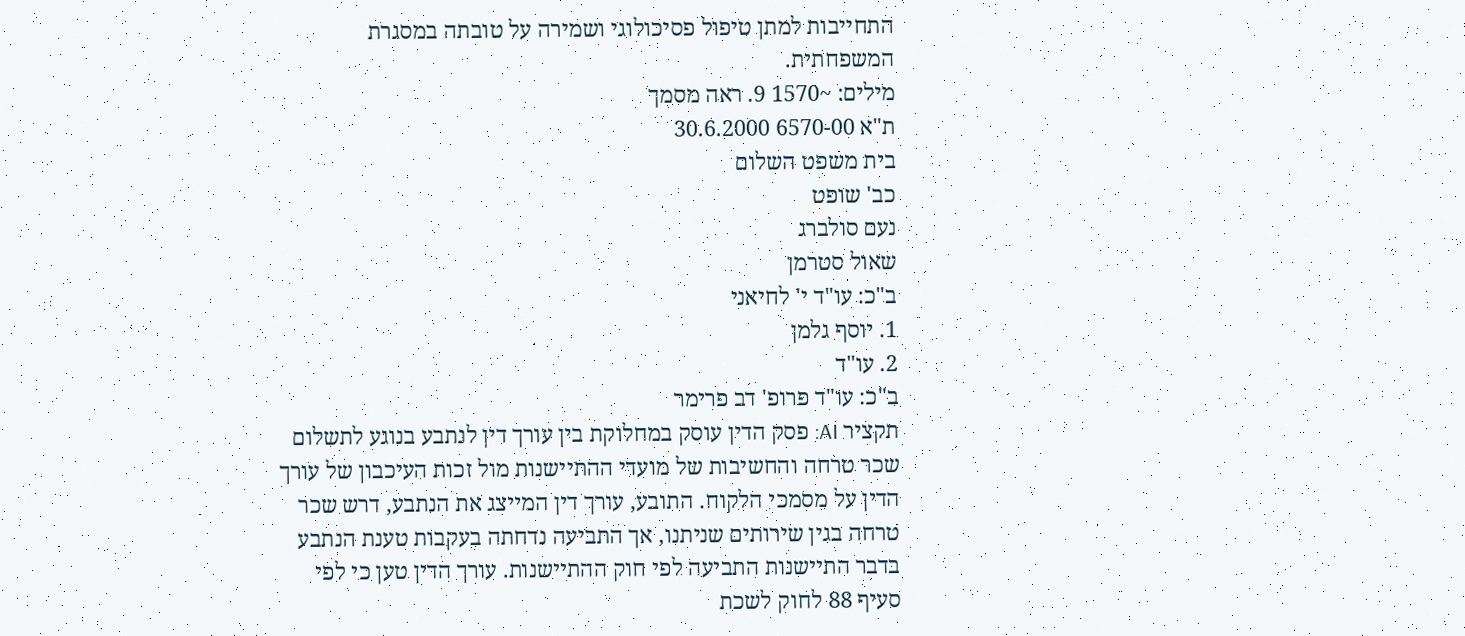התחייבות למתן טיפול פסיכולוגי ושמירה על טובתה במסגרת המשפחתית.
מילים: ~1570 9. ראה מסמך
ת"א 6570-00 30.6.2000
בית משפט השלום
כב' שופט
נעם סולברג
שאול סטרמן
ב"כ: עו"ד י' לחיאני
1. יוסף גלמן
2. עו"ד
ב"כ: עו"ד פרופ' דב פרימר
תקציר AI: פסק הדין עוסק במחלוקת בין עורך דין לנתבע בנוגע לתשלום שכר טרחה והחשיבות של מועדי ההתיישנות מול זכות העיכבון של עורך הדין על מסמכי הלקוח. התובע, עורך דין המייצג את הנתבע, דרש שכר טרחה בגין שירותים שניתנו, אך התביעה נדחתה בעקבות טענת הנתבע בדבר התיישנות התביעה לפי חוק ההתיישנות. עורך הדין טען כי לפי סעיף 88 לחוק לשכת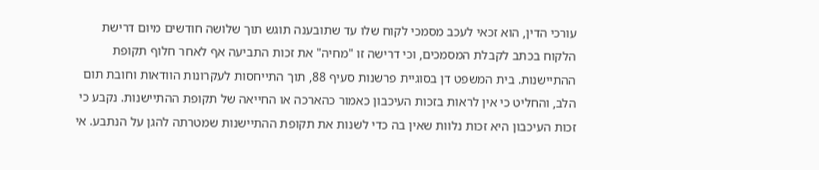עורכי הדין, הוא זכאי לעכב מסמכי לקוח שלו עד שתובענה תוגש תוך שלושה חודשים מיום דרישת הלקוח בכתב לקבלת המסמכים, וכי דרישה זו "מחיה" את זכות התביעה אף לאחר חלוף תקופת ההתיישנות. בית המשפט דן בסוגיית פרשנות סעיף 88, תוך התייחסות לעקרונות הוודאות וחובת תום הלב, והחליט כי אין לראות בזכות העיכבון כאמור כהארכה או החייאה של תקופת ההתיישנות. נקבע כי זכות העיכבון היא זכות נלוות שאין בה כדי לשנות את תקופת ההתיישנות שמטרתה להגן על הנתבע. אי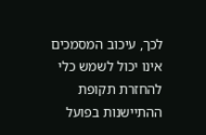לכך, עיכוב המסמכים אינו יכול לשמש כלי להחזרת תקופת ההתיישנות בפועל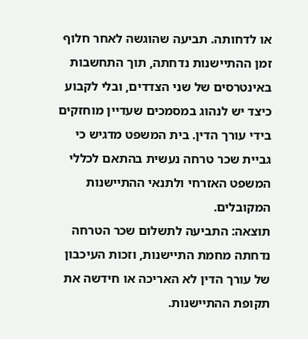או לדחותה. תביעה שהוגשה לאחר חלוף זמן ההתיישנות נדחתה, תוך התחשבות באינטרסים של שני הצדדים, ובלי לקבוע כיצד יש לנהוג במסמכים שעדיין מוחזקים בידי עורך הדין. בית המשפט מדגיש כי גביית שכר טרחה נעשית בהתאם לכללי המשפט האזרחי ולתנאי ההתיישנות המקובלים.
תוצאה: התביעה לתשלום שכר הטרחה נדחתה מחמת התיישנות, וזכות העיכבון של עורך הדין לא האריכה או חידשה את תקופת ההתיישנות.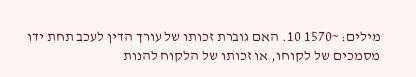מילים: ~1570 10. האם גוברת זכותו של עורך הדין לעכב תחת ידו מסמכים של לקוחו, או זכותו של הלקוח להנות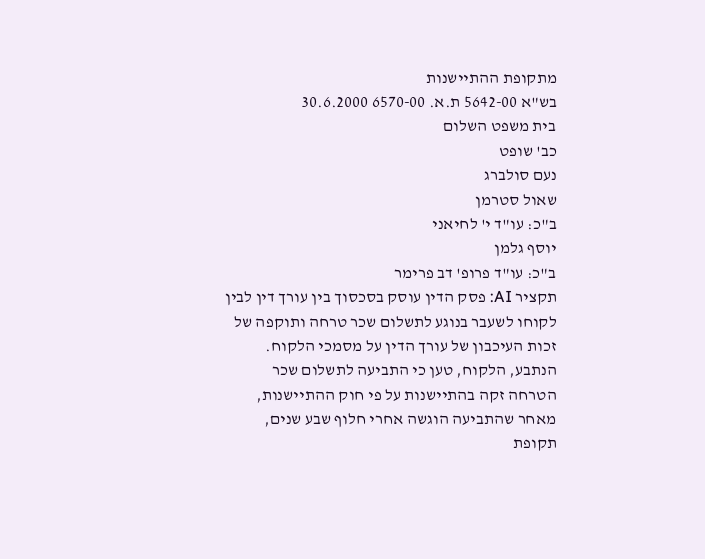מתקופת ההתיישנות
בש"א 5642-00 ת.א. 6570-00 30.6.2000
בית משפט השלום
כב' שופט
נעם סולברג
שאול סטרמן
ב"כ: עו"ד י' לחיאני
יוסף גלמן
ב"כ: עו"ד פרופ' דב פרימר
תקציר AI: פסק הדין עוסק בסכסוך בין עורך דין לבין לקוחו לשעבר בנוגע לתשלום שכר טרחה ותוקפה של זכות העיכבון של עורך הדין על מסמכי הלקוח. הנתבע, הלקוח, טען כי התביעה לתשלום שכר הטרחה זקה בהתיישנות על פי חוק ההתיישנות, מאחר שהתביעה הוגשה אחרי חלוף שבע שנים, תקופת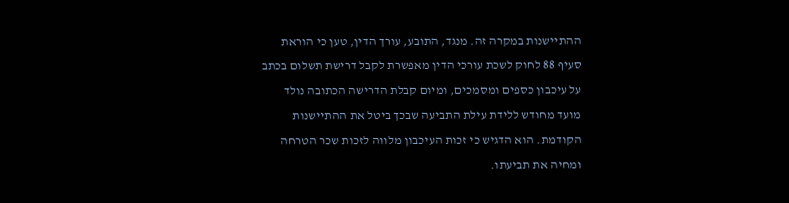ההתיישנות במקרה זה. מנגד, התובע, עורך הדין, טען כי הוראת סעיף 88 לחוק לשכת עורכי הדין מאפשרת לקבל דרישת תשלום בכתב על עיכבון כספים ומסמכים, ומיום קבלת הדרישה הכתובה נולד מועד מחודש ללידת עילת התביעה שבכך ביטל את ההתיישנות הקודמת. הוא הדגיש כי זכות העיכבון מלווה לזכות שכר הטרחה ומחיה את תביעתו.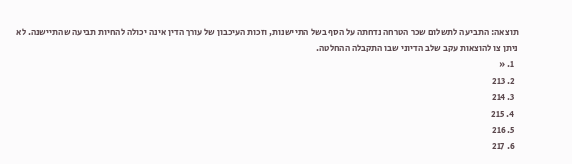תוצאה: התביעה לתשלום שכר הטרחה נדחתה על הסף בשל התיישנות, וזכות העיכבון של עורך הדין אינה יכולה להחיות תביעה שהתיישנה. לא ניתן צו להוצאות עקב שלב הדיוני שבו התקבלה ההחלטה.
  1. «
  2. 213
  3. 214
  4. 215
  5. 216
  6. 217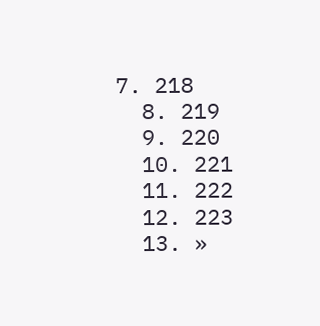7. 218
  8. 219
  9. 220
  10. 221
  11. 222
  12. 223
  13. »